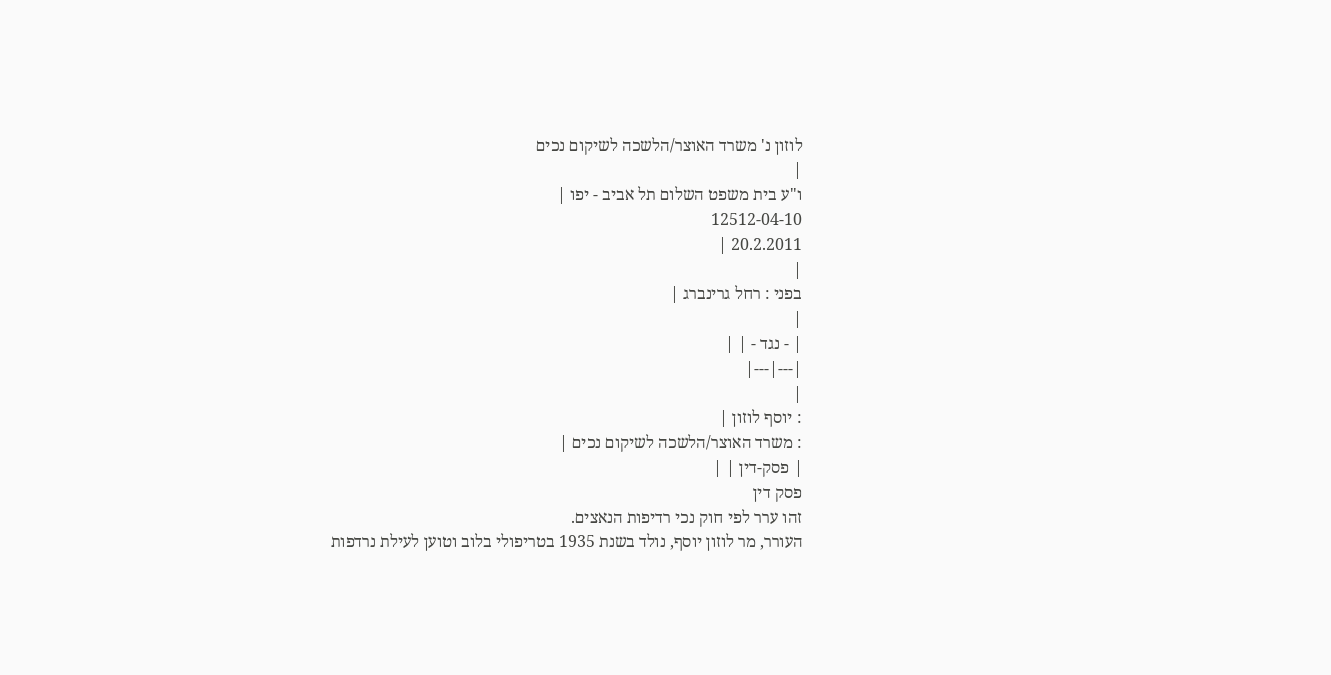לוזון נ' משרד האוצר/הלשכה לשיקום נכים
|
ו"ע בית משפט השלום תל אביב - יפו |
12512-04-10
20.2.2011 |
|
בפני : רחל גרינברג |
|
| - נגד - | |
|---|---|
|
: יוסף לוזון |
: משרד האוצר/הלשכה לשיקום נכים |
| פסק-דין | |
פסק דין
זהו ערר לפי חוק נכי רדיפות הנאצים.
העורר, מר לוזון יוסף, נולד בשנת 1935 בטריפולי בלוב וטוען לעילת נרדפות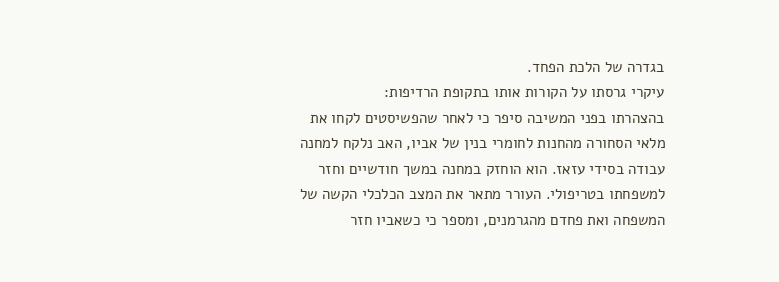בגדרה של הלכת הפחד.
עיקרי גרסתו על הקורות אותו בתקופת הרדיפות:
בהצהרתו בפני המשיבה סיפר כי לאחר שהפשיסטים לקחו את מלאי הסחורה מהחנות לחומרי בנין של אביו, האב נלקח למחנה עבודה בסידי עזאז. הוא הוחזק במחנה במשך חודשיים וחזר למשפחתו בטריפולי. העורר מתאר את המצב הכלכלי הקשה של המשפחה ואת פחדם מהגרמנים, ומספר כי כשאביו חזר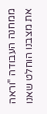ממחנה העבודה "וראה את מצבנו הוחלט שאנו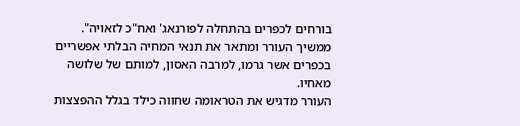בורחים לכפרים בהתחלה לפורנאג' ואח"כ לזאויה".
ממשיך העורר ומתאר את תנאי המחיה הבלתי אפשריים בכפרים אשר גרמו, למרבה האסון, למותם של שלושה מאחיו.
העורר מדגיש את הטראומה שחווה כילד בגלל ההפצצות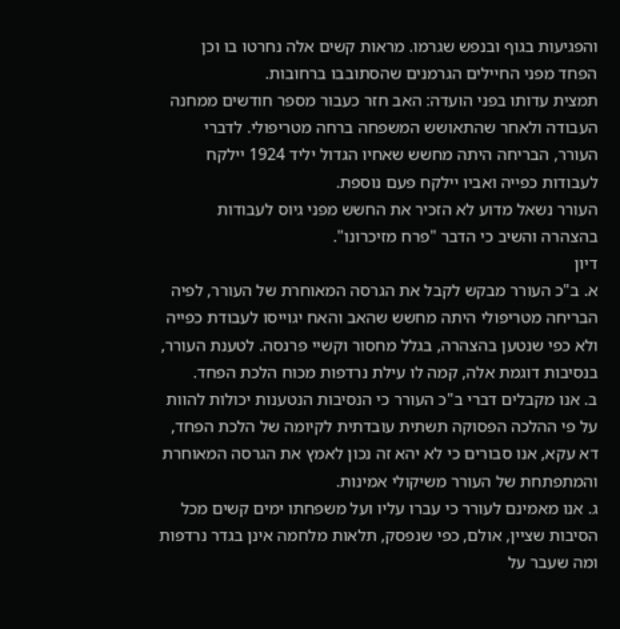והפגיעות בגוף ובנפש שגרמו. מראות קשים אלה נחרטו בו וכן הפחד מפני החיילים הגרמנים שהסתובבו ברחובות.
תמצית עדותו בפני הועדה: האב חזר כעבור מספר חודשים ממחנה העבודה ולאחר שהתאושש המשפחה ברחה מטריפולי. לדברי העורר, הבריחה היתה מחשש שאחיו הגדול יליד 1924 יילקח לעבודות כפייה ואביו יילקח פעם נוספת.
העורר נשאל מדוע לא הזכיר את החשש מפני גיוס לעבודות בהצהרה והשיב כי הדבר "פרח מזיכרונו".
דיון
א. ב"כ העורר מבקש לקבל את הגרסה המאוחרת של העורר, לפיה הבריחה מטריפולי היתה מחשש שהאב והאח יגוייסו לעבודת כפייה ולא כפי שנטען בהצהרה, בגלל מחסור וקשיי פרנסה. לטענת העורר, בנסיבות דוגמת אלה, קמה לו עילת נרדפות מכוח הלכת הפחד.
ב. אנו מקבלים דברי ב"כ העורר כי הנסיבות הנטענות יכולות להוות על פי ההלכה הפסוקה תשתית עובדתית לקיומה של הלכת הפחד, דא עקא, אנו סבורים כי לא יהא זה נכון לאמץ את הגרסה המאוחרת והמתפתחת של העורר משיקולי אמינות.
ג. אנו מאמינם לעורר כי עברו עליו ועל משפחתו ימים קשים מכל הסיבות שציין, אולם, כפי שנפסק, תלאות מלחמה אינן בגדר נרדפות ומה שעבר על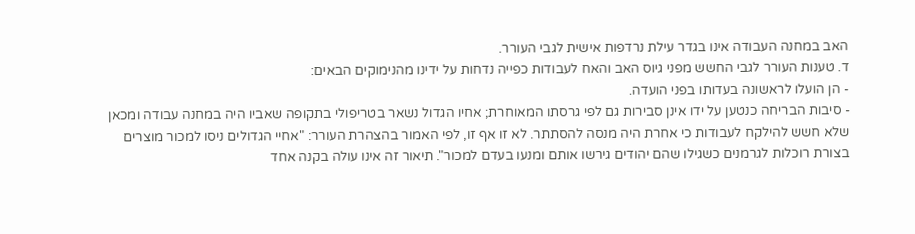האב במחנה העבודה אינו בגדר עילת נרדפות אישית לגבי העורר.
ד. טענות העורר לגבי החשש מפני גיוס האב והאח לעבודות כפייה נדחות על ידינו מהנימוקים הבאים:
- הן הועלו לראשונה בעדותו בפני הועדה.
- סיבות הבריחה כנטען על ידו אינן סבירות גם לפי גרסתו המאוחרת; אחיו הגדול נשאר בטריפולי בתקופה שאביו היה במחנה עבודה ומכאן שלא חשש להילקח לעבודות כי אחרת היה מנסה להסתתר. לא זו אף זו, לפי האמור בהצהרת העורר: "אחיי הגדולים ניסו למכור מוצרים בצורת רוכלות לגרמנים כשגילו שהם יהודים גירשו אותם ומנעו בעדם למכור". תיאור זה אינו עולה בקנה אחד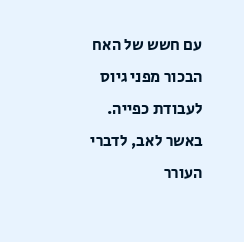עם חשש של האח הבכור מפני גיוס לעבודת כפייה.
באשר לאב, לדברי העורר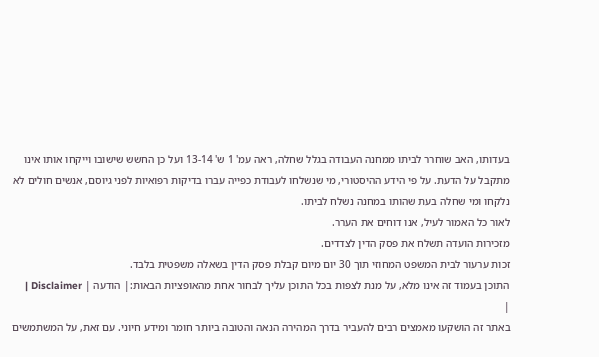בעדותו, האב שוחרר לביתו ממחנה העבודה בגלל שחלה, ראה עמ' 1 ש' 13-14 ועל כן החשש שישובו וייקחו אותו אינו מתקבל על הדעת. על פי הידע ההיסטורי, מי שנשלחו לעבודת כפייה עברו בדיקות רפואיות לפני גיוסם, אנשים חולים לא נלקחו ומי שחלה בעת שהותו במחנה נשלח לביתו.
לאור כל האמור לעיל, אנו דוחים את הערר.
מזכירות הועדה תשלח את פסק הדין לצדדים.
זכות ערעור לבית המשפט המחוזי תוך 30 יום מיום קבלת פסק הדין בשאלה משפטית בלבד.
התוכן בעמוד זה אינו מלא, על מנת לצפות בכל התוכן עליך לבחור אחת מהאופציות הבאות:| הודעה | Disclaimer |
|
באתר זה הושקעו מאמצים רבים להעביר בדרך המהירה הנאה והטובה ביותר חומר ומידע חיוני. עם זאת, על המשתמשים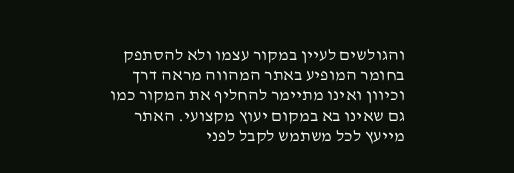והגולשים לעיין במקור עצמו ולא להסתפק בחומר המופיע באתר המהווה מראה דרך וכיוון ואינו מתיימר להחליף את המקור כמו גם שאינו בא במקום יעוץ מקצועי. האתר מייעץ לכל משתמש לקבל לפני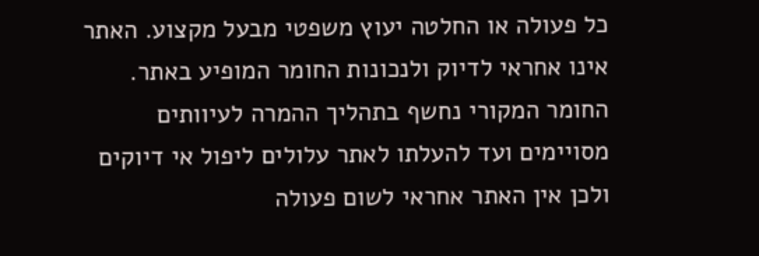כל פעולה או החלטה יעוץ משפטי מבעל מקצוע. האתר אינו אחראי לדיוק ולנכונות החומר המופיע באתר. החומר המקורי נחשף בתהליך ההמרה לעיוותים מסויימים ועד להעלתו לאתר עלולים ליפול אי דיוקים ולכן אין האתר אחראי לשום פעולה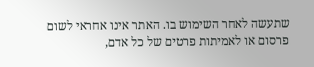שתעשה לאחר השימוש בו. האתר אינו אחראי לשום פרסום או לאמיתות פרטים של כל אדם,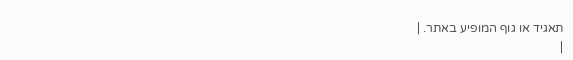תאגיד או גוף המופיע באתר. |
|